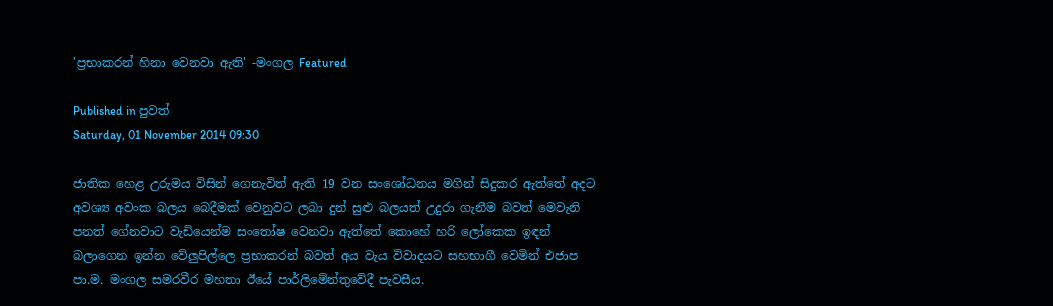'ප්‍රභාකරන් හිනා වෙනවා ඇති' -මංගල Featured

Published in පුවත්
Saturday, 01 November 2014 09:30

ජාතික හෙළ උරුමය විසින් ගෙනැවිත් ඇති 19 වන සංශෝධනය මගින් සිදුකර ඇත්තේ අදට අවශ්‍ය අවංක බලය බෙදීමක් වෙනුවට ලබා දුන් සුළු බලයත් උදුරා ගැනීම බවත් මෙවැනි පනත් ගේනවාට වැඩියෙන්ම සංතෝෂ වෙනවා ඇත්තේ කොහේ හරි ලෝකෙක ඉඳන් බලාගෙන ඉන්න වේලුපිල්ලෙ ප්‍රභාකරන් බවත් අය වැය විවාදයට සහභාගී වෙමින් එජාප පා.ම. මංගල සමරවීර මහතා ඊයේ පාර්ලිමේන්තුවේදී පැවසීය.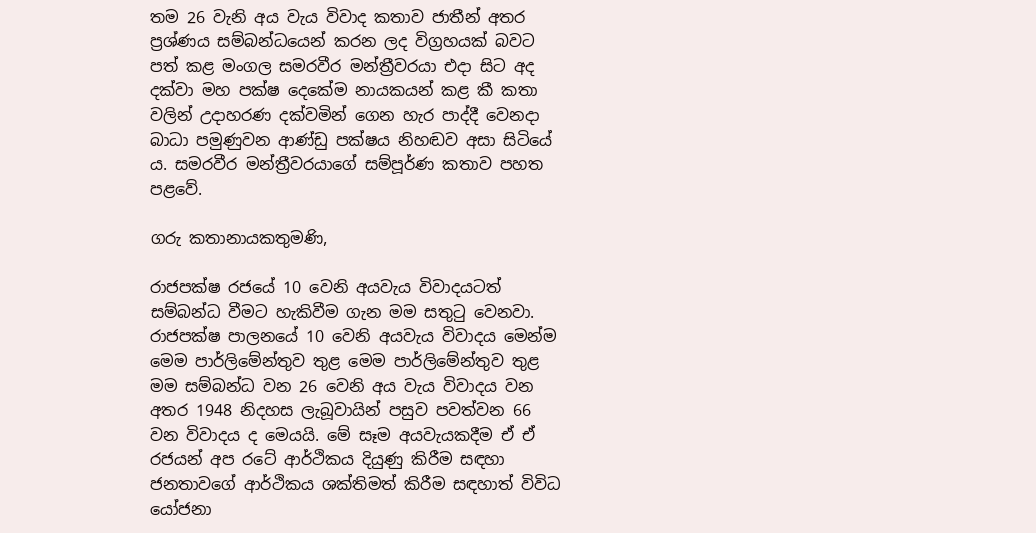තම 26 වැනි අය වැය විවාද කතාව ජාතීන් අතර ප්‍රශ්ණය සම්බන්ධයෙන් කරන ලද විග්‍රහයක් බවට පත් කළ මංගල සමරවීර මන්ත්‍රීවරයා එදා සිට අද දක්වා මහ පක්ෂ දෙකේම නායකයන් කළ කී කතා වලින් උදාහරණ දක්වමින් ගෙන හැර පාද්දී වෙනදා බාධා පමුණුවන ආණ්ඩු පක්ෂය නිහඬව අසා සිටියේ ය. සමරවීර මන්ත්‍රීවරයාගේ සම්පූර්ණ කතාව පහත පළවේ.

ගරු කතානායකතුමණි,

රාජපක්ෂ රජයේ 10 වෙනි අයවැය විවාදයටත් සම්බන්ධ වීමට හැකිවීම ගැන මම සතුටු වෙනවා. රාජපක්ෂ පාලනයේ 10 වෙනි අයවැය විවාදය මෙන්ම මෙම පාර්ලිමේන්තුව තුළ මෙම පාර්ලිමේන්තුව තුළ මම සම්බන්ධ වන 26 වෙනි අය වැය විවාදය වන අතර 1948 නිදහස ලැබූවායින් පසුව පවත්වන 66 වන විවාදය ද මෙයයි. මේ සෑම අයවැයකදීම ඒ ඒ රජයන් අප රටේ ආර්ථිකය දියුණු කිරීම සඳහා ජනතාවගේ ආර්ථිකය ශක්තිමත් කිරීම සඳහාත් විවිධ යෝජනා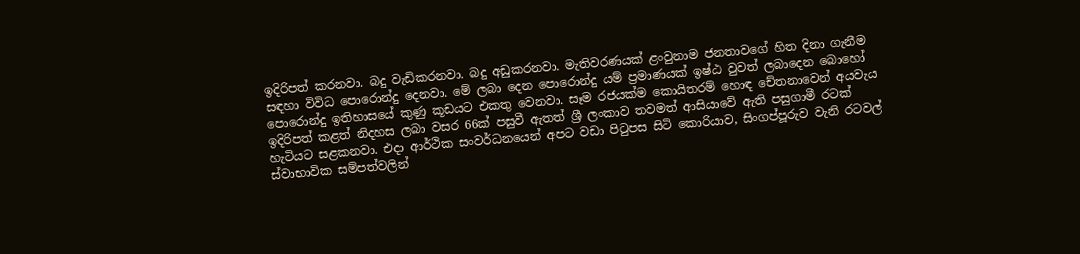ඉදිරිපත් කරනවා. බදු වැඩිකරනවා. බදු අඩුකරනවා. මැතිවරණයක් ළංවුනාම ජනතාවගේ හිත දිනා ගැනීම සඳහා විවිධ පොරොන්දු දෙනවා. මේ ලබා දෙන පොරොන්දු යම් ප්‍රමාණයක් ඉෂ්ඨ වුවත් ලබාදෙන බොහෝ පොරොන්දු ඉතිහාසයේ කුණු කූඩයට එකතු වෙනවා. සෑම රජයක්ම කොයිතරම් හොඳ චේතනාවෙන් අයවැය ඉදිරිපත් කළත් නිදහස ලබා වසර 66ක් පසුවී ඇතත් ශ්‍රී ලංකාව තවමත් ආසියාවේ ඇති පසුගාමී රටක් හැටියට සළකනවා. එදා ආර්ථික සංවර්ධනයෙන් අපට වඩා පිටුපස සිටි කොරියාව, සිංගප්පූරුව වැනි රටවල් ස්වාභාවික සම්පත්වලින්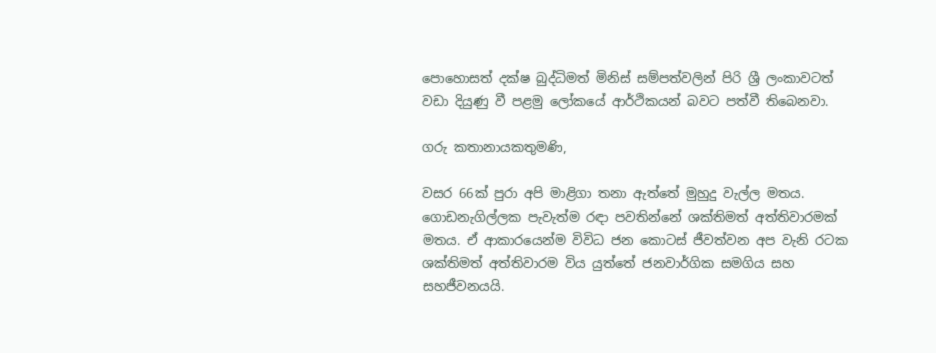පොහොසත් දක්ෂ බුද්ධිමත් මිනිස් සම්පත්වලින් පිරි ශ්‍රී ලංකාවටත් වඩා දියුණු වී පළමු ලෝකයේ ආර්ථිකයන් බවට පත්වී තිබෙනවා.

ගරු කතානායකතුමණි,

වසර 66ක් පුරා අපි මාළිගා තනා ඇත්තේ මුහුදු වැල්ල මතය. ගොඩනැගිල්ලක පැවැත්ම රඳා පවතින්නේ ශක්තිමත් අත්තිවාරමක් මතය. ඒ ආකාරයෙන්ම විවිධ ජන කොටස් ජීවත්වන අප වැනි රටක ශක්තිමත් අත්තිවාරම විය යුත්තේ ජනවාර්ගික සමගිය සහ සහජීවනයයි.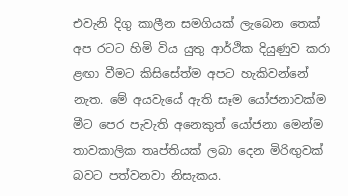එවැනි දිගු කාලීන සමගියක් ලැබෙන තෙක් අප රටට හිමි විය යුතු ආර්ථික දියුණුව කරා ළඟා වීමට කිසිසේත්ම අපට හැකිවන්නේ නැත. මේ අයවැයේ ඇති සෑම යෝජනාවක්ම මීට පෙර පැවැති අනෙකුත් යෝජනා මෙන්ම තාවකාලික තෘප්තියක් ලබා දෙන මිරිඟුවක් බවට පත්වනවා නිසැකය.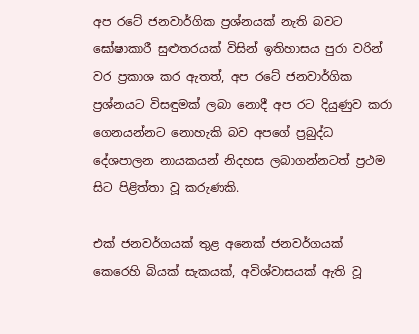අප රටේ ජනවාර්ගික ප්‍රශ්නයක් නැති බවට ඝෝෂාකාරී සුළුතරයක් විසින් ඉතිහාසය පුරා වරින් වර ප්‍රකාශ කර ඇතත්, අප රටේ ජනවාර්ගික ප්‍රශ්නයට විසඳුමක් ලබා නොදී අප රට දියුණුව කරා ගෙනයන්නට නොහැකි බව අපගේ ප්‍රබුද්ධ දේශපාලන නායකයන් නිදහස ලබාගන්නටත් ප්‍රථම සිට පිළිත්තා වූ කරුණකි.

එක් ජනවර්ගයක් තුළ අනෙක් ජනවර්ගයක් කෙරෙහි බියක් සැකයක්, අවිශ්වාසයක් ඇති වූ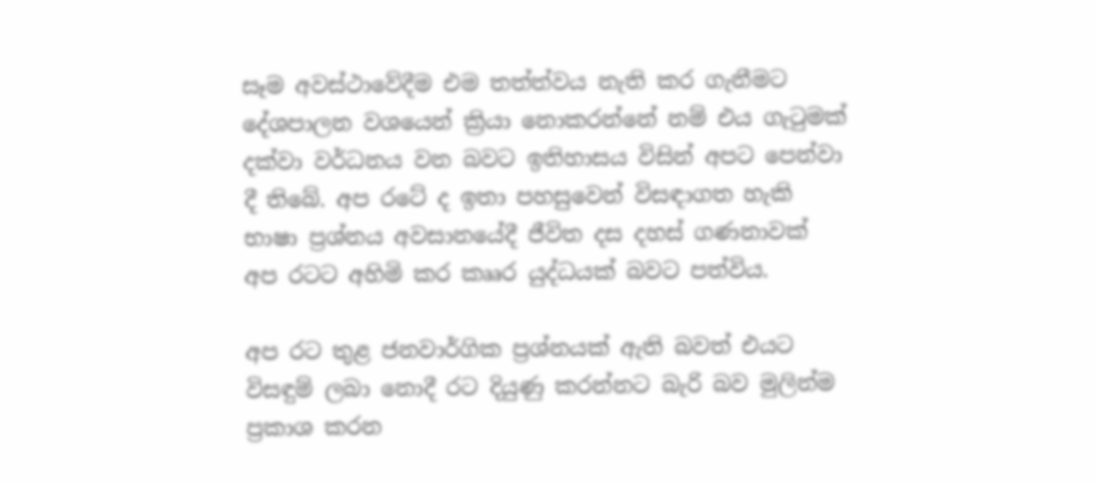සෑම අවස්ථාවේදීම එම තත්ත්වය නැති කර ගැනීමට දේශපාලන වශයෙන් ක්‍රියා නොකරන්නේ නම් එය ගැටුමක් දක්වා වර්ධනය වන බවට ඉතිහාසය විසින් අපට පෙන්වා දී තිබේ. අප රටේ ද ඉතා පහසුවෙන් විසඳාගත හැකි භාෂා ප්‍රශ්නය අවසානයේදී ජීවිත දස දහස් ගණනාවක් අප රටට අහිමි කර කෲර යුද්ධයක් බවට පත්විය.

අප රට තුළ ජනවාර්ගික ප්‍රශ්නයක් ඇති බවත් එයට විසඳුම් ලබා නොදී රට දියුණු කරන්නට බැරි බව මුලින්ම ප්‍රකාශ කරන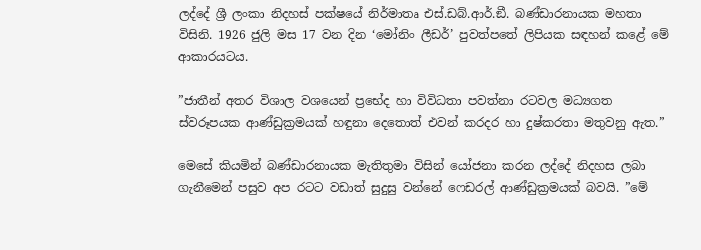ලද්දේ ශ්‍රී ලංකා නිදහස් පක්ෂයේ නිර්මාතෘ එස්.ඩබ්.ආර්.ඞී. බණ්ඩාරනායක මහතා විසිනි. 1926 ජුලි මස 17 වන දින ‘මෝනිං ලීඩර්’ පුවත්පතේ ලිපියක සඳහන් කළේ මේ ආකාරයටය.

”ජාතීන් අතර විශාල වශයෙන් ප්‍රභේද හා විවිධතා පවත්නා රටවල මධ්‍යගත ස්වරූපයක ආණ්ඩුක්‍රමයක් හඳුනා දෙතොත් එවන් කරදර හා දුෂ්කරතා මතුවනු ඇත.”

මෙසේ කියමින් බණ්ඩාරනායක මැතිතුමා විසින් යෝජනා කරන ලද්දේ නිදහස ලබා ගැනීමෙන් පසුව අප රටට වඩාත් සුදුසු වන්නේ ෆෙඩරල් ආණ්ඩුක්‍රමයක් බවයි. ”මේ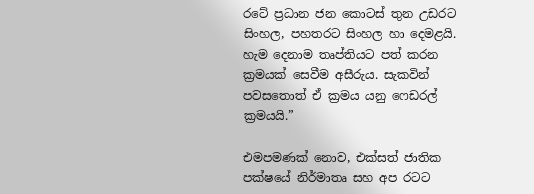රටේ ප්‍රධාන ජන කොටස් තුන උඩරට සිංහල, පහතරට සිංහල හා දෙමළයි. හැම දෙනාම තෘප්තියට පත් කරන ක්‍රමයක් සෙවීම අසීරුය. සැකවින් පවසතොත් ඒ ක්‍රමය යනු ෆෙඩරල් ක්‍රමයයි.”

එමපමණක් නොව, එක්සත් ජාතික පක්ෂයේ නිර්මාතෘ සහ අප රටට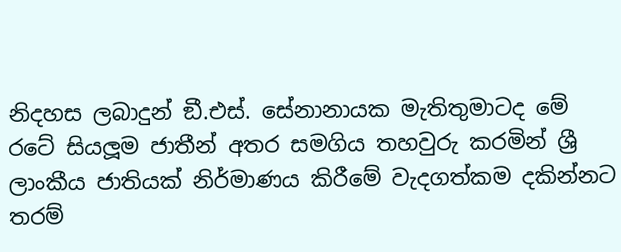නිදහස ලබාදුන් ඞී.එස්. සේනානායක මැතිතුමාටද මේ රටේ සියලූම ජාතීන් අතර සමගිය තහවුරු කරමින් ශ්‍රී ලාංකීය ජාතියක් නිර්මාණය කිරීමේ වැදගත්කම දකින්නට තරම්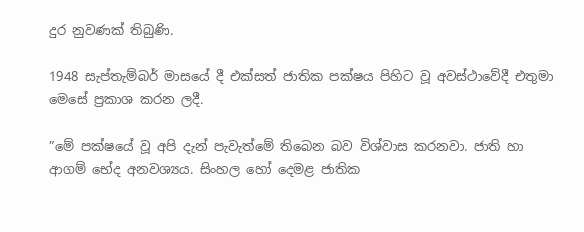දුර නුවණක් තිබුණි.

1948 සැප්තැම්බර් මාසයේ දී එක්සත් ජාතික පක්ෂය පිහිට වූ අවස්ථාවේදී එතුමා මෙසේ ප්‍රකාශ කරන ලදී.

”මේ පක්ෂයේ වූ අපි දැන් පැවැත්මේ තිබෙන බව විශ්වාස කරනවා. ජාති හා ආගම් භේද අනවශ්‍යය. සිංහල හෝ දෙමළ ජාතික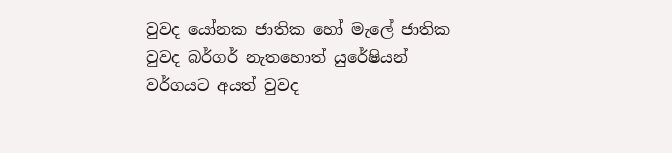වුවද යෝනක ජාතික හෝ මැලේ ජාතික වුවද බර්ගර් නැතහොත් යුරේෂියන් වර්ගයට අයත් වුවද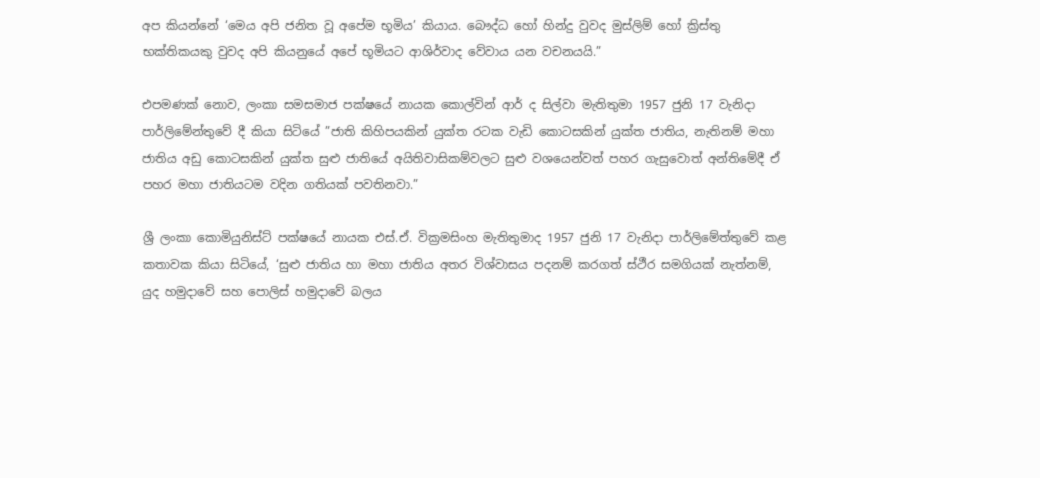අප කියන්නේ ‘මෙය අපි ජනිත වූ අපේම භූමිය’ කියාය. බෞද්ධ හෝ හින්දු වුවද මුස්ලිම් හෝ ක්‍රිස්තු භක්තිකයකු වුවද අපි කියනුයේ අපේ භූමියට ආශිර්වාද වේවාය යන වචනයයි.”

එපමණක් නොව, ලංකා සමසමාජ පක්ෂයේ නායක කොල්වින් ආර් ද සිල්වා මැතිතුමා 1957 ජුනි 17 වැනිදා පාර්ලිමේන්තුවේ දී කියා සිටියේ ”ජාති කිහිපයකින් යුක්ත රටක වැඩි කොටසකින් යුක්ත ජාතිය, නැතිනම් මහා ජාතිය අඩු කොටසකින් යුක්ත සුළු ජාතියේ අයිතිවාසිකම්වලට සුළු වශයෙන්වත් පහර ගැසුවොත් අන්තිමේදී ඒ පහර මහා ජාතියටම වදින ගතියක් පවතිනවා.”

ශ්‍රී ලංකා කොමියුනිස්ට් පක්ෂයේ නායක එස්.ඒ. වික්‍රමසිංහ මැතිතුමාද 1957 ජුනි 17 වැනිදා පාර්ලිමේත්තුවේ කළ කතාවක කියා සිටියේ, ‘සුළු ජාතිය හා මහා ජාතිය අතර විශ්වාසය පදනම් කරගත් ස්ථීර සමගියක් නැත්නම්, යුද හමුදාවේ සහ පොලිස් හමුදාවේ බලය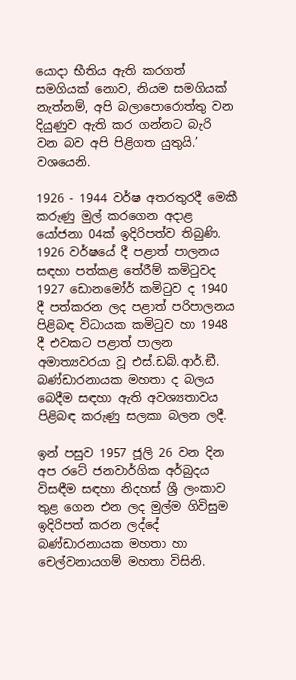යොදා භීතිය ඇති කරගත් සමගියක් නොව, නියම සමගියක් නැත්නම්, අපි බලාපොරොත්තු වන දියුණුව ඇති කර ගන්නට බැරි වන බව අපි පිළිගත යුතුයි.’ වශයෙනි.

1926 - 1944 වර්ෂ අතරතුරදී මෙකී කරුණු මුල් කරගෙන අදාළ යෝජනා 04ක් ඉදිරිපත්ව තිබුණි. 1926 වර්ෂයේ දී පළාත් පාලනය සඳහා පත්කළ තේරීම් කමිටුවද 1927 ඩොනමෝර් කමිටුව ද 1940 දී පත්කරන ලද පළාත් පරිපාලනය පිළිබඳ විධායක කමිටුව හා 1948 දී එවකට පළාත් පාලන අමාත්‍යවරයා වූ එස්.ඩබ්.ආර්.ඞී. බණ්ඩාරනායක මහතා ද බලය බෙදීම සඳහා ඇති අවශ්‍යතාවය පිළිබඳ කරුණු සලකා බලන ලදී.

ඉන් පසුව 1957 ජූලි 26 වන දින අප රටේ ජනවාර්ගික අර්බුදය විසඳීම සඳහා නිදහස් ශ්‍රී ලංකාව තුළ ගෙන එන ලද මුල්ම ගිවිසුම ඉදිරිපත් කරන ලද්දේ බණ්ඩාරනායක මහතා හා චෙල්වනායගම් මහතා විසිනි.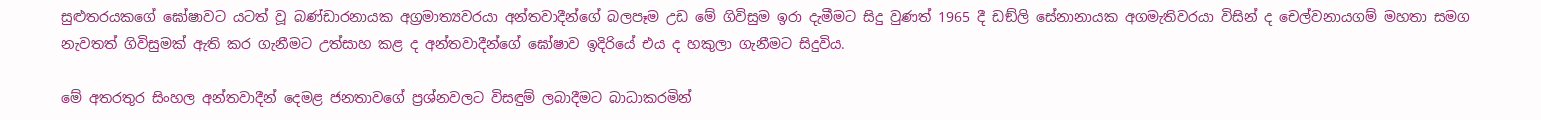සුළුතරයකගේ ඝෝෂාවට යටත් වූ බණ්ඩාරනායක අග්‍රමාත්‍යවරයා අන්තවාදීන්ගේ බලපෑම උඩ මේ ගිවිසුම ඉරා දැමීමට සිදු වුණත් 1965 දී ඩඞ්ලි සේනානායක අගමැතිවරයා විසින් ද චෙල්වනායගම් මහතා සමග නැවතත් ගිවිසුමක් ඇති කර ගැනීමට උත්සාහ කළ ද අන්තවාදීන්ගේ ඝෝෂාව ඉදිරියේ එය ද හකුලා ගැනීමට සිදුවිය.

මේ අතරතුර සිංහල අන්තවාදීන් දෙමළ ජනතාවගේ ප්‍රශ්නවලට විසඳුම් ලබාදීමට බාධාකරමින්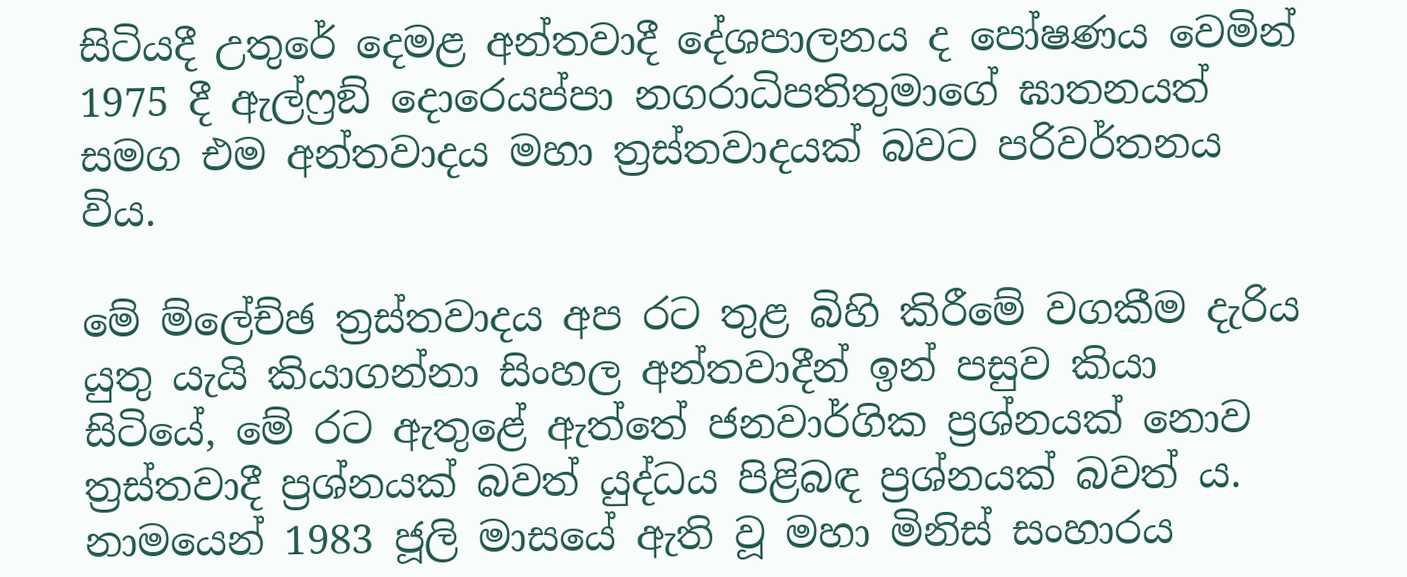සිටියදී උතුරේ දෙමළ අන්තවාදී දේශපාලනය ද පෝෂණය වෙමින් 1975 දී ඇල්ෆ්‍රඞ් දොරෙයප්පා නගරාධිපතිතුමාගේ ඝාතනයත් සමග එම අන්තවාදය මහා ත්‍රස්තවාදයක් බවට පරිවර්තනය විය.

මේ ම්ලේච්ඡ ත්‍රස්තවාදය අප රට තුළ බිහි කිරීමේ වගකීම දැරිය යුතු යැයි කියාගන්නා සිංහල අන්තවාදීන් ඉන් පසුව කියා සිටියේ, මේ රට ඇතුළේ ඇත්තේ ජනවාර්ගික ප්‍රශ්නයක් නොව ත්‍රස්තවාදී ප්‍රශ්නයක් බවත් යුද්ධය පිළිබඳ ප්‍රශ්නයක් බවත් ය. නාමයෙන් 1983 ජූලි මාසයේ ඇති වූ මහා මිනිස් සංහාරය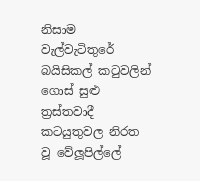නිසාම වැල්වැටිතුරේ බයිසිකල් කටුවලින් ගොස් සුළු ත්‍රස්තවාදී කටයුතුවල නිරත වූ වේලූපිල්ලේ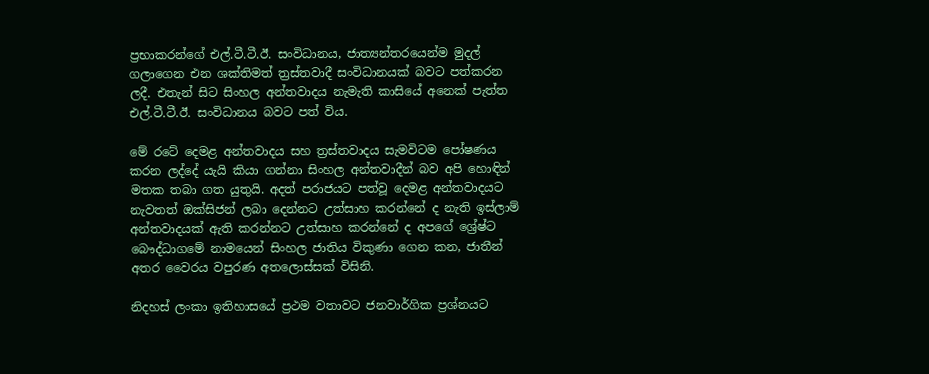ප්‍රභාකරන්ගේ එල්.ටී.ටී.ඊ. සංවිධානය, ජාත්‍යන්තරයෙන්ම මුදල් ගලාගෙන එන ශක්තිමත් ත්‍රස්තවාදී සංවිධානයක් බවට පත්කරන ලදී. එතැන් සිට සිංහල අන්තවාදය නැමැති කාසියේ අනෙක් පැත්ත එල්.ටී.ටී.ඊ. සංවිධානය බවට පත් විය.

මේ රටේ දෙමළ අන්තවාදය සහ ත්‍රස්තවාදය සැමවිටම පෝෂණය කරන ලද්දේ යැයි කියා ගන්නා සිංහල අන්තවාදීන් බව අපි හොඳින් මතක තබා ගත යුතුයි. අදත් පරාජයට පත්වූ දෙමළ අන්තවාදයට නැවතත් ඔක්සිජන් ලබා දෙන්නට උත්සාහ කරන්නේ ද නැති ඉස්ලාම් අන්තවාදයක් ඇති කරන්නට උත්සාහ කරන්නේ ද අපගේ ශ්‍රේෂ්ට බෞද්ධාගමේ නාමයෙන් සිංහල ජාතිය විකුණා ගෙන කන, ජාතීන් අතර වෛරය වපුරණ අතලොස්සක් විසිනි.

නිදහස් ලංකා ඉතිහාසයේ ප්‍රථම වතාවට ජනවාර්ගික ප්‍රශ්නයට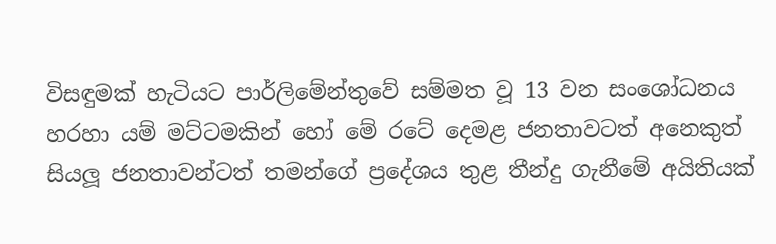විසඳුමක් හැටියට පාර්ලිමේන්තුවේ සම්මත වූ 13 වන සංශෝධනය හරහා යම් මට්ටමකින් හෝ මේ රටේ දෙමළ ජනතාවටත් අනෙකුත් සියලූ ජනතාවන්ටත් තමන්ගේ ප්‍රදේශය තුළ තීන්දු ගැනීමේ අයිතියක්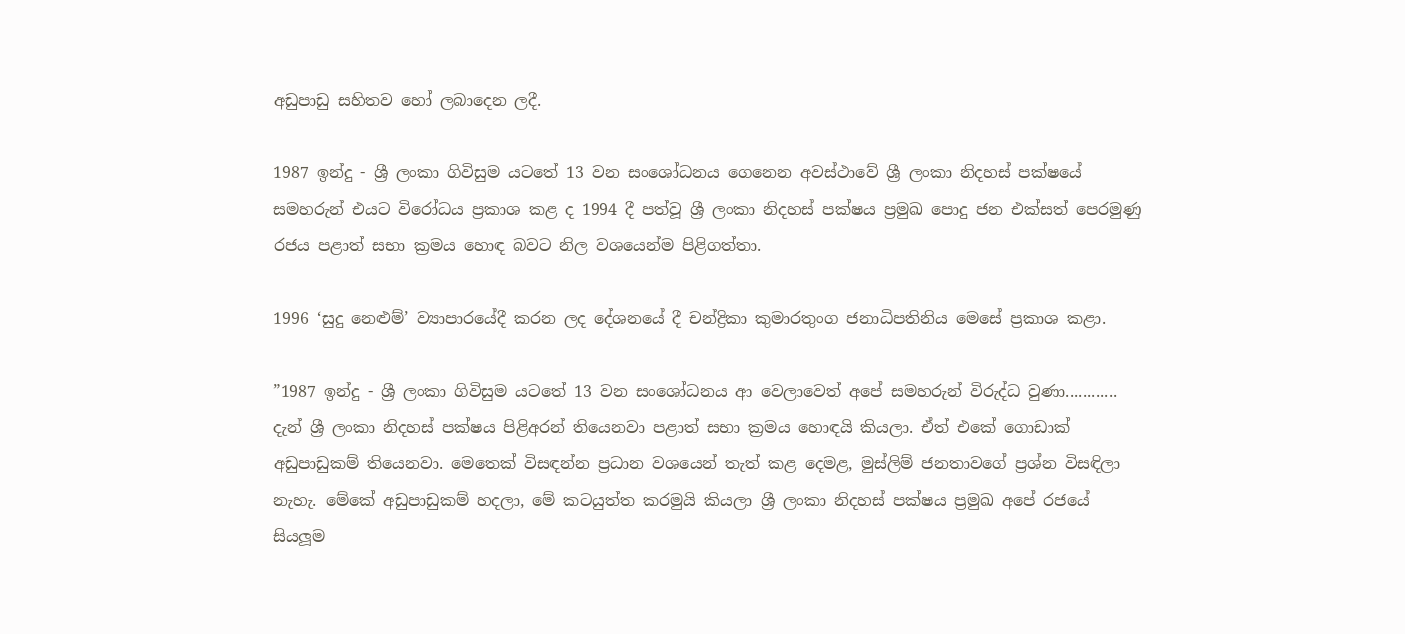අඩුපාඩු සහිතව හෝ ලබාදෙන ලදී.

1987 ඉන්දු - ශ්‍රී ලංකා ගිවිසුම යටතේ 13 වන සංශෝධනය ගෙනෙන අවස්ථාවේ ශ්‍රී ලංකා නිදහස් පක්ෂයේ සමහරුන් එයට විරෝධය ප්‍රකාශ කළ ද 1994 දී පත්වූ ශ්‍රී ලංකා නිදහස් පක්ෂය ප්‍රමුඛ පොදු ජන එක්සත් පෙරමුණු රජය පළාත් සභා ක්‍රමය හොඳ බවට නිල වශයෙන්ම පිළිගත්තා.

1996 ‘සුදු නෙළුම්’ ව්‍යාපාරයේදී කරන ලද දේශනයේ දී චන්ද්‍රිකා කුමාරතුංග ජනාධිපතිනිය මෙසේ ප්‍රකාශ කළා.

”1987 ඉන්දු - ශ්‍රී ලංකා ගිවිසුම යටතේ 13 වන සංශෝධනය ආ වෙලාවෙත් අපේ සමහරුන් විරුද්ධ වුණා............ දැන් ශ්‍රී ලංකා නිදහස් පක්ෂය පිළිඅරන් තියෙනවා පළාත් සභා ක්‍රමය හොඳයි කියලා. ඒත් එකේ ගොඩාක් අඩුපාඩුකම් තියෙනවා. මෙතෙක් විසඳන්න ප්‍රධාන වශයෙන් තැත් කළ දෙමළ, මුස්ලිම් ජනතාවගේ ප්‍රශ්න විසඳිලා නැහැ. මේකේ අඩුපාඩුකම් හදලා, මේ කටයුත්ත කරමුයි කියලා ශ්‍රී ලංකා නිදහස් පක්ෂය ප්‍රමුඛ අපේ රජයේ සියලූම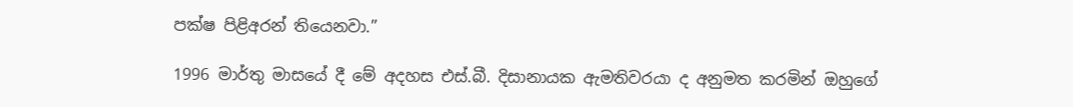පක්ෂ පිළිඅරන් තියෙනවා.”

1996 මාර්තු මාසයේ දී මේ අදහස එස්.බී. දිසානායක ඇමතිවරයා ද අනුමත කරමින් ඔහුගේ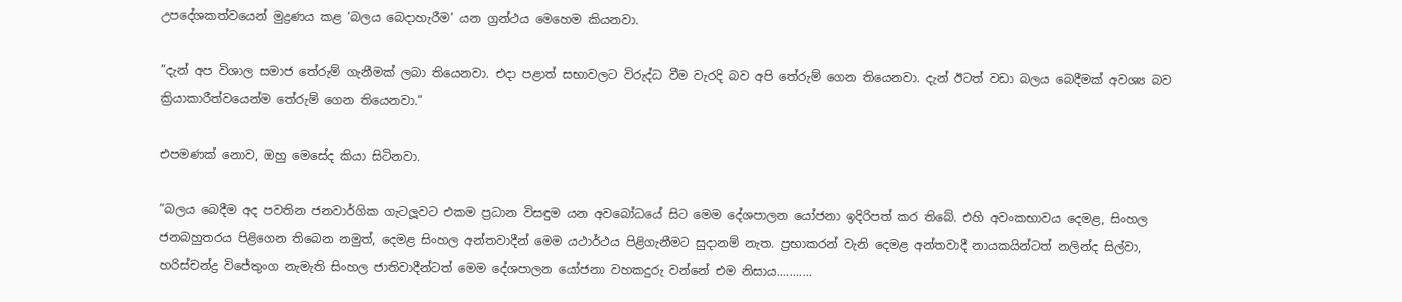උපදේශකත්වයෙන් මුද්‍රණය කළ ‘බලය බෙදාහැරීම’ යන ග්‍රන්ථය මෙහෙම කියනවා.

”දැන් අප විශාල සමාජ තේරුම් ගැනීමක් ලබා තියෙනවා. එදා පළාත් සභාවලට විරුද්ධ වීම වැරදි බව අපි තේරුම් ගෙන තියෙනවා. දැන් ඊටත් වඩා බලය බෙදීමක් අවශ්‍ය බව ක්‍රියාකාරීත්වයෙන්ම තේරුම් ගෙන තියෙනවා.”

එපමණක් නොව, ඔහු මෙසේද කියා සිටිනවා.

”බලය බෙදීම අද පවතින ජනවාර්ගික ගැටලූවට එකම ප්‍රධාන විසඳුම යන අවබෝධයේ සිට මෙම දේශපාලන යෝජනා ඉදිරිපත් කර තිබේ. එහි අවංකභාවය දෙමළ, සිංහල ජනබහුතරය පිළිගෙන තිබෙන නමුත්, දෙමළ සිංහල අන්තවාදීන් මෙම යථාර්ථය පිළිගැනීමට සුදානම් නැත. ප්‍රභාකරන් වැනි දෙමළ අන්තවාදී නායකයින්ටත් නලින්ද සිල්වා, හරිස්චන්ද්‍ර විජේතුංග නැමැති සිංහල ජාතිවාදීන්ටත් මෙම දේශපාලන යෝජනා වහකදුරු වන්නේ එම නිසාය...........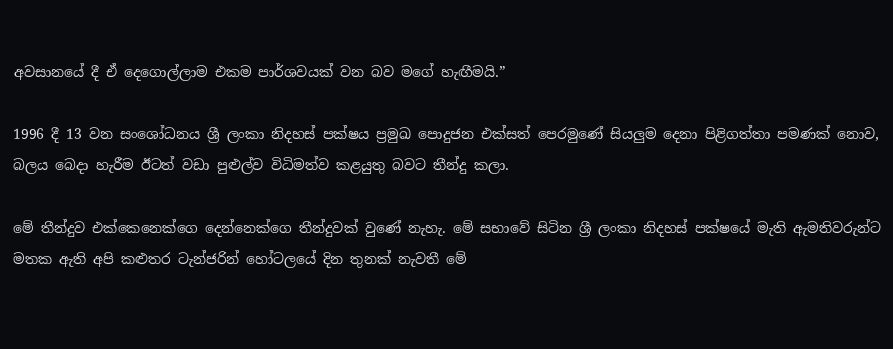අවසානයේ දී ඒ දෙගොල්ලාම එකම පාර්ශවයක් වන බව මගේ හැඟීමයි.”

1996 දී 13 වන සංශෝධනය ශ්‍රී ලංකා නිදහස් පක්ෂය ප්‍රමුඛ පොදුජන එක්සත් පෙරමුණේ සියලුම දෙනා පිළිගත්තා පමණක් නොව, බලය බෙදා හැරීම ඊටත් වඩා පුළුල්ව විධිමත්ව කළයුතු බවට තීන්දු කලා.

මේ තීන්දුව එක්කෙනෙක්ගෙ දෙන්නෙක්ගෙ තීන්දුවක් වුණේ නැහැ. මේ සභාවේ සිටින ශ්‍රී ලංකා නිදහස් පක්ෂයේ මැති ඇමතිවරුන්ට මතක ඇති අපි කළුතර ටැන්ජරින් හෝටලයේ දින තුනක් නැවතී මේ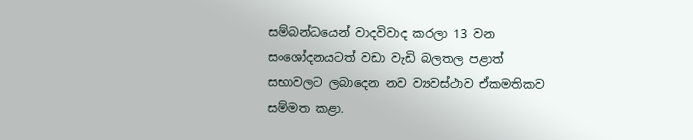සම්බන්ධයෙන් වාදවිවාද කරලා 13 වන සංශෝදනයටත් වඩා වැඩි බලතල පළාත් සභාවලට ලබාදෙන නව ව්‍යවස්ථාව ඒකමතිකව සම්මත කළා.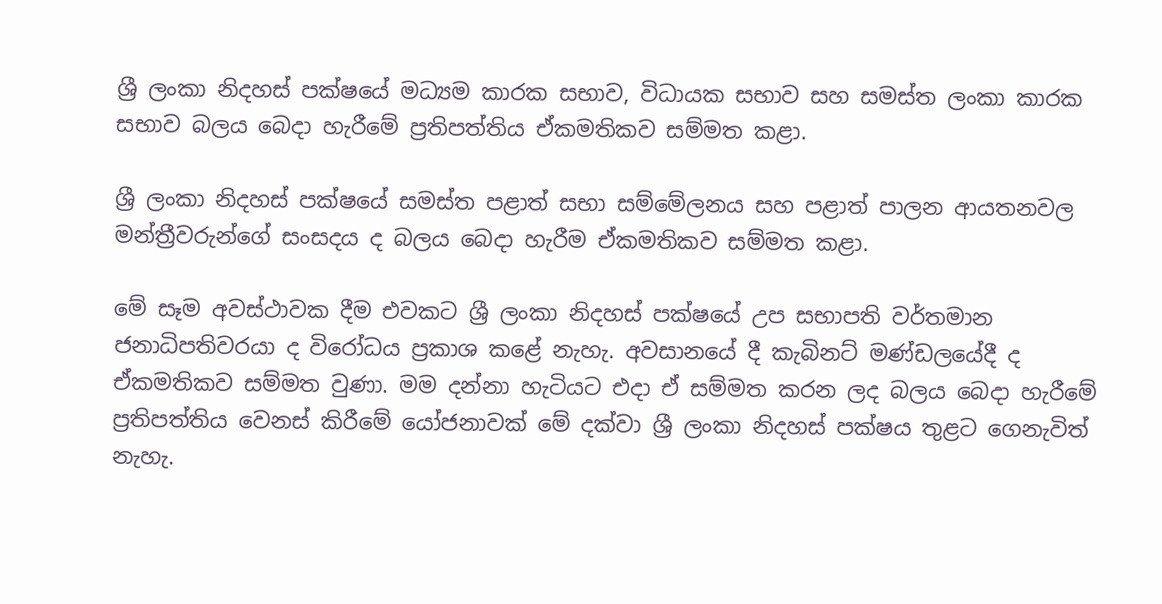ශ්‍රී ලංකා නිදහස් පක්ෂයේ මධ්‍යම කාරක සභාව, විධායක සභාව සහ සමස්ත ලංකා කාරක සභාව බලය බෙදා හැරීමේ ප්‍රතිපත්තිය ඒකමතිකව සම්මත කළා.

ශ්‍රී ලංකා නිදහස් පක්ෂයේ සමස්ත පළාත් සභා සම්මේලනය සහ පළාත් පාලන ආයතනවල මන්ත්‍රීවරුන්ගේ සංසදය ද බලය බෙදා හැරීම ඒකමතිකව සම්මත කළා.

මේ සෑම අවස්ථාවක දීම එවකට ශ්‍රී ලංකා නිදහස් පක්ෂයේ උප සභාපති වර්තමාන ජනාධිපතිවරයා ද විරෝධය ප්‍රකාශ කළේ නැහැ. අවසානයේ දී කැබිනට් මණ්ඩලයේදී ද ඒකමතිකව සම්මත වුණා. මම දන්නා හැටියට එදා ඒ සම්මත කරන ලද බලය බෙදා හැරීමේ ප්‍රතිපත්තිය වෙනස් කිරීමේ යෝජනාවක් මේ දක්වා ශ්‍රී ලංකා නිදහස් පක්ෂය තුළට ගෙනැවිත් නැහැ.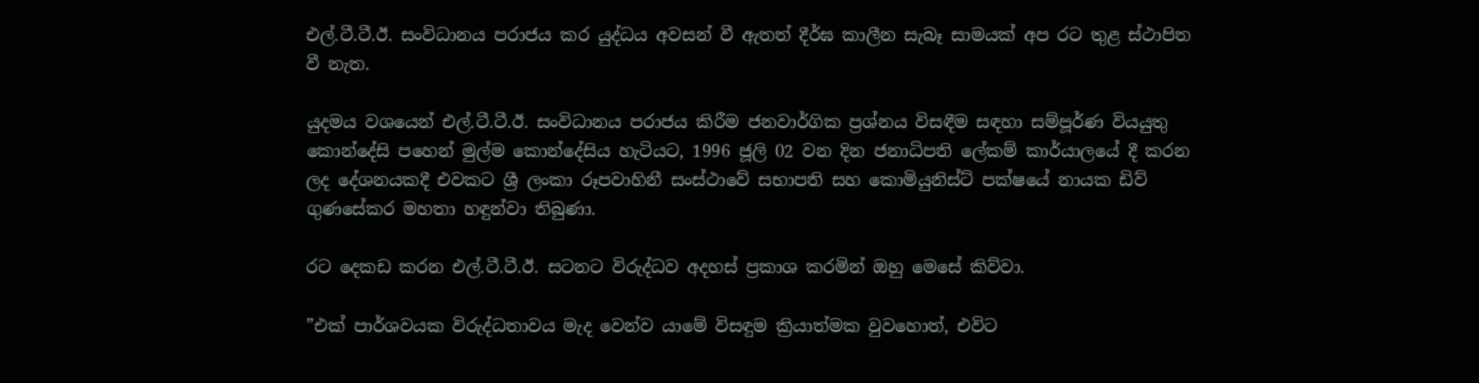එල්.ටී.ටී.ඊ. සංවිධානය පරාජය කර යුද්ධය අවසන් වී ඇතත් දීර්ඝ කාලීන සැබෑ සාමයක් අප රට තුළ ස්ථාපිත වී නැත.

යුදමය වශයෙන් එල්.ටී.ටී.ඊ. සංවිධානය පරාජය කිරීම ජනවාර්ගික ප්‍රශ්නය විසඳීම සඳහා සම්පූර්ණ වියයුතු කොන්දේසි පහෙන් මුල්ම කොන්දේසිය හැටියට, 1996 ජූලි 02 වන දින ජනාධිපති ලේකම් කාර්යාලයේ දී කරන ලද දේශනයකදී එවකට ශ්‍රී ලංකා රූපවාහිනී සංස්ථාවේ සභාපති සහ කොමියුනිස්ට් පක්ෂයේ නායක ඩිව් ගුණසේකර මහතා හඳුන්වා තිබුණා.

රට දෙකඩ කරන එල්.ටී.ටී.ඊ. සටනට විරුද්ධව අදහස් ප්‍රකාශ කරමින් ඔහු මෙසේ කිව්වා.

”එක් පාර්ශවයක විරුද්ධතාවය මැද වෙන්ව යාමේ විසඳුම ක්‍රියාත්මක වුවහොත්, එවිට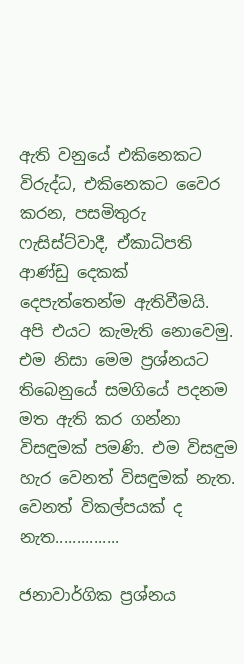ඇති වනුයේ එකිනෙකට විරුද්ධ, එකිනෙකට වෛර කරන, පසමිතුරු ෆැසිස්ට්වාදී, ඒකාධිපති ආණ්ඩු දෙකක් දෙපැත්තෙන්ම ඇතිවීමයි. අපි එයට කැමැති නොවෙමු. එම නිසා මෙම ප්‍රශ්නයට තිබෙනුයේ සමගියේ පදනම මත ඇති කර ගන්නා විසඳුමක් පමණි. එම විසඳුම හැර වෙනත් විසඳුමක් නැත. වෙනත් විකල්පයක් ද නැත...............

ජනාවාර්ගික ප්‍රශ්නය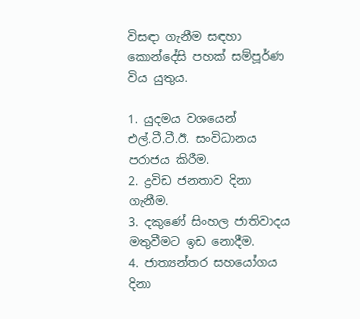විසඳා ගැනීම සඳහා කොන්දේසි පහක් සම්පූර්ණ විය යුතුය.

1. යුදමය වශයෙන් එල්.ටී.ටී.ඊ. සංවිධානය පරාජය කිරීම.
2. ද්‍රවිඩ ජනතාව දිනා ගැනීම.
3. දකුණේ සිංහල ජාතිවාදය මතුවීමට ඉඩ නොදීම.
4. ජාත්‍යන්තර සහයෝගය දිනා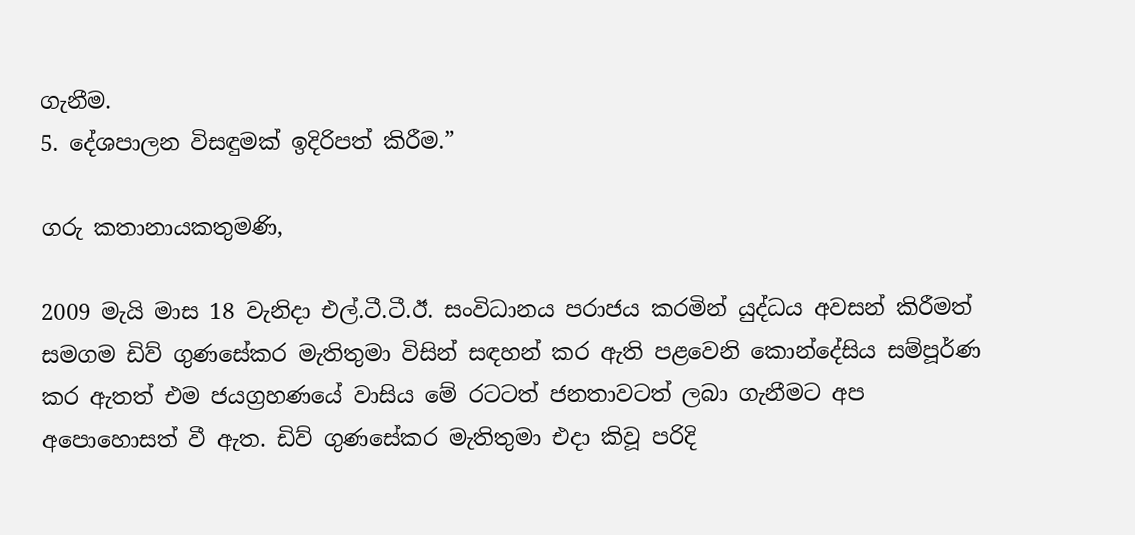ගැනීම.
5. දේශපාලන විසඳුමක් ඉදිරිපත් කිරීම.”

ගරු කතානායකතුමණි,

2009 මැයි මාස 18 වැනිදා එල්.ටී.ටී.ඊ. සංවිධානය පරාජය කරමින් යුද්ධය අවසන් කිරීමත් සමගම ඩිව් ගුණසේකර මැතිතුමා විසින් සඳහන් කර ඇති පළවෙනි කොන්දේසිය සම්පූර්ණ කර ඇතත් එම ජයග්‍රහණයේ වාසිය මේ රටටත් ජනතාවටත් ලබා ගැනීමට අප අපොහොසත් වී ඇත. ඩිව් ගුණසේකර මැතිතුමා එදා කිවූ පරිදි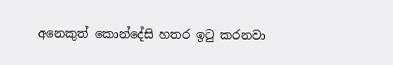අනෙකුත් කොන්දේසි හතර ඉටු කරනවා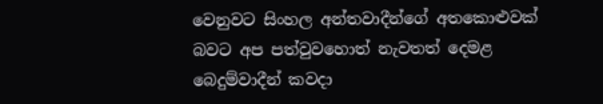වෙනුවට සිංහල අන්තවාදීන්ගේ අතකොළුවක් බවට අප පත්වුවහොත් නැවතත් දෙමළ බෙදුම්වාදීන් කවදා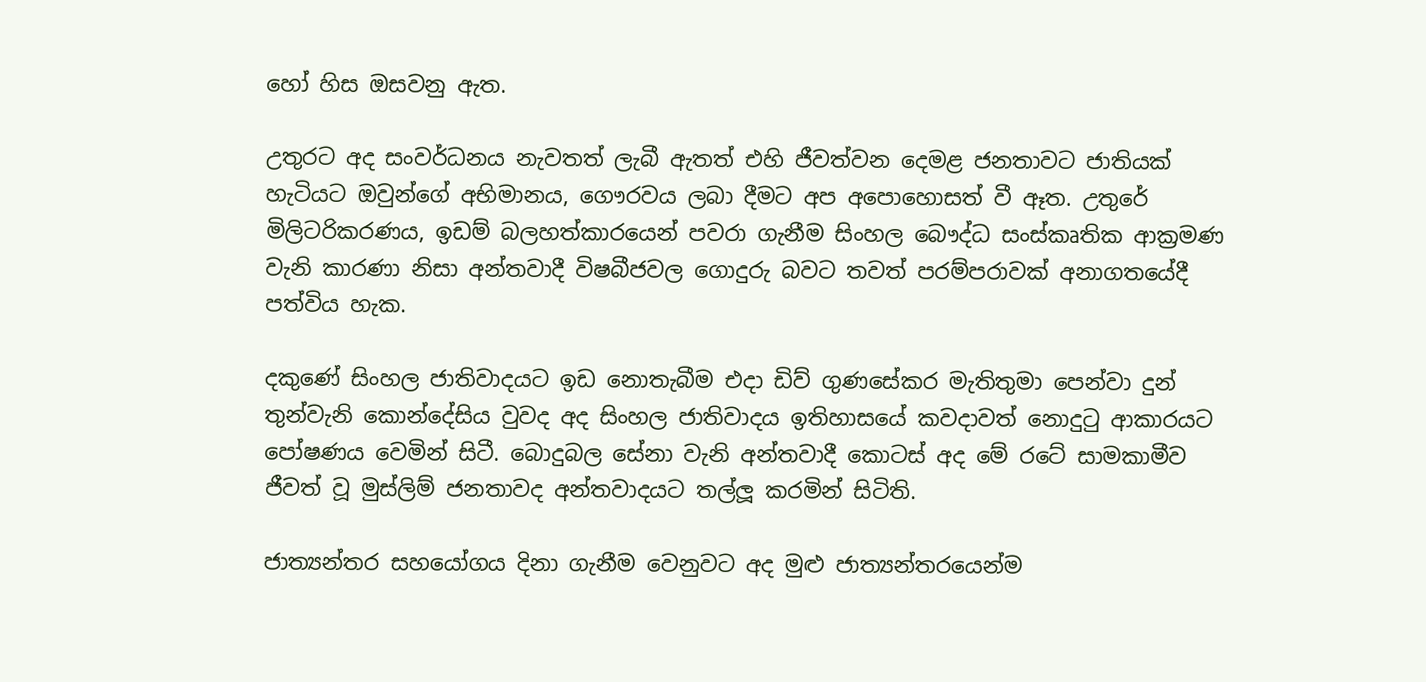හෝ හිස ඔසවනු ඇත.

උතුරට අද සංවර්ධනය නැවතත් ලැබී ඇතත් එහි ජීවත්වන දෙමළ ජනතාවට ජාතියක් හැටියට ඔවුන්ගේ අභිමානය, ගෞරවය ලබා දීමට අප අපොහොසත් වී ඈත. උතුරේ මිලිටරිකරණය, ඉඩම් බලහත්කාරයෙන් පවරා ගැනීම සිංහල බෞද්ධ සංස්කෘතික ආක්‍රමණ වැනි කාරණා නිසා අන්තවාදී විෂබීජවල ගොදුරු බවට තවත් පරම්පරාවක් අනාගතයේදී පත්විය හැක.

දකුණේ සිංහල ජාතිවාදයට ඉඩ නොතැබීම එදා ඩිව් ගුණසේකර මැතිතුමා පෙන්වා දුන් තුන්වැනි කොන්දේසිය වුවද අද සිංහල ජාතිවාදය ඉතිහාසයේ කවදාවත් නොදුටු ආකාරයට පෝෂණය වෙමින් සිටී. බොදුබල සේනා වැනි අන්තවාදී කොටස් අද මේ රටේ සාමකාමීව ජීවත් වූ මුස්ලිම් ජනතාවද අන්තවාදයට තල්ලූ කරමින් සිටිති.

ජාත්‍යන්තර සහයෝගය දිනා ගැනීම වෙනුවට අද මුළු ජාත්‍යන්තරයෙන්ම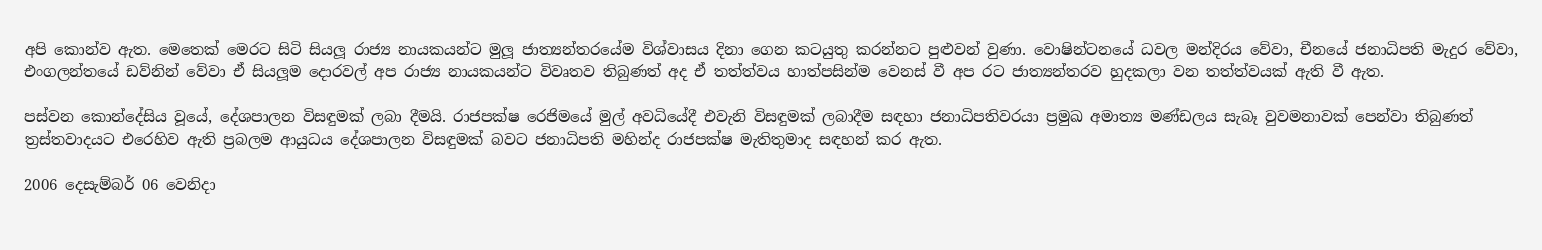අපි කොන්ව ඇත. මෙතෙක් මෙරට සිටි සියලූ රාජ්‍ය නායකයන්ට මුලූ ජාත්‍යන්තරයේම විශ්වාසය දිනා ගෙන කටයුතු කරන්නට පුළුවන් වුණා. වොෂින්ටනයේ ධවල මන්දිරය වේවා, චීනයේ ජනාධිපති මැදුර වේවා, එංගලන්තයේ ඩව්නින් වේවා ඒ සියලූම දොරවල් අප රාජ්‍ය නායකයන්ට විවෘතව තිබුණත් අද ඒ තත්ත්වය හාත්පසින්ම වෙනස් වී අප රට ජාත්‍යන්තරව හුදකලා වන තත්ත්වයක් ඇති වී ඇත.

පස්වන කොන්දේසිය වූයේ, දේශපාලන විසඳුමක් ලබා දීමයි. රාජපක්ෂ රෙජිමයේ මුල් අවධියේදී එවැනි විසඳුමක් ලබාදීම සඳහා ජනාධිපතිවරයා ප්‍රමුඛ අමාත්‍ය මණ්ඩලය සැබෑ වුවමනාවක් පෙන්වා තිබුණත් ත්‍රස්තවාදයට එරෙහිව ඇති ප්‍රබලම ආයුධය දේශපාලන විසඳුමක් බවට ජනාධිපති මහින්ද රාජපක්ෂ මැතිතුමාද සඳහන් කර ඇත.

2006 දෙසැම්බර් 06 වෙනිදා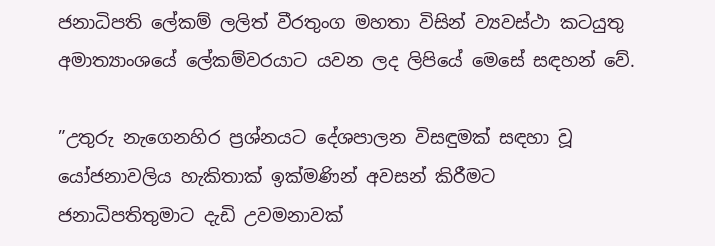ජනාධිපති ලේකම් ලලිත් වීරතුංග මහතා විසින් ව්‍යවස්ථා කටයුතු අමාත්‍යාංශයේ ලේකම්වරයාට යවන ලද ලිපියේ මෙසේ සඳහන් වේ.

”උතුරු නැගෙනහිර ප්‍රශ්නයට දේශපාලන විසඳුමක් සඳහා වූ යෝජනාවලිය හැකිතාක් ඉක්මණින් අවසන් කිරීමට ජනාධිපතිතුමාට දැඩි උවමනාවක්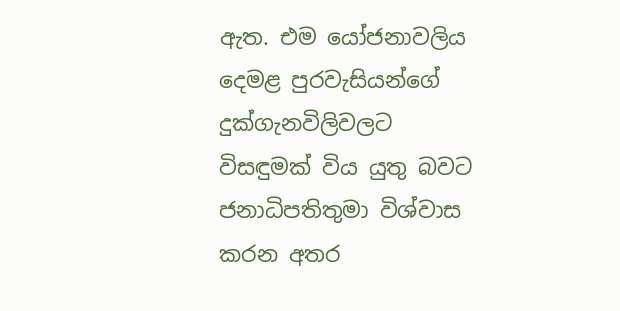ඇත. එම යෝජනාවලිය දෙමළ පුරවැසියන්ගේ දුක්ගැනවිලිවලට විසඳුමක් විය යුතු බවට ජනාධිපතිතුමා විශ්වාස කරන අතර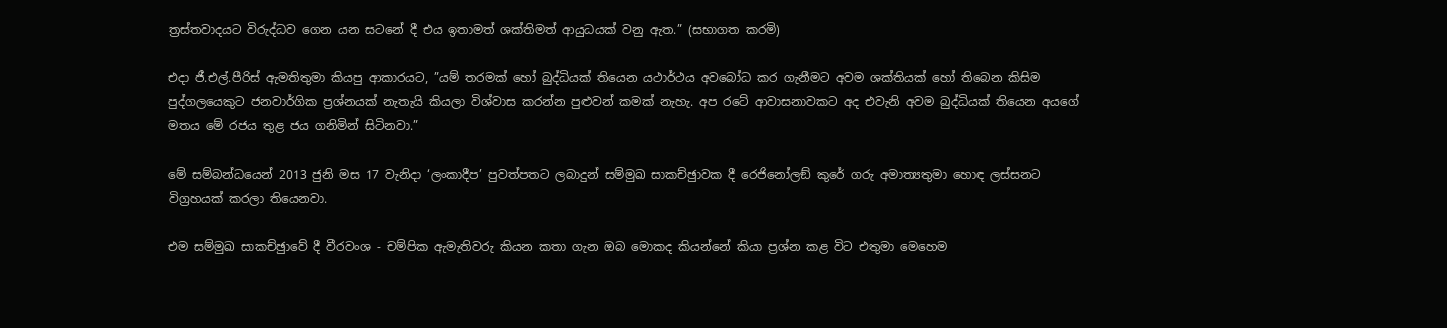ත්‍රස්තවාදයට විරුද්ධව ගෙන යන සටනේ දී එය ඉතාමත් ශක්තිමත් ආයුධයක් වනු ඇත.” (සභාගත කරමි)

එදා ජී.එල්.පීරිස් ඇමතිතුමා කියපු ආකාරයට, ”යම් තරමක් හෝ බුද්ධියක් තියෙන යථාර්ථය අවබෝධ කර ගැනීමට අවම ශක්තියක් හෝ තිබෙන කිසිම පුද්ගලයෙකුට ජනවාර්ගික ප්‍රශ්නයක් නැතැයි කියලා විශ්වාස කරන්න පුළුවන් කමක් නැහැ. අප රටේ ආවාසනාවකට අද එවැනි අවම බුද්ධියක් තියෙන අයගේ මතය මේ රජය තුළ ජය ගනිමින් සිටිනවා.”

මේ සම්බන්ධයෙන් 2013 ජුනි මස 17 වැනිදා ‘ලංකාදීප’ පුවත්පතට ලබාදුන් සම්මුඛ සාකච්ඡුාවක දී රෙජිනෝලඞ් කුරේ ගරු අමාත්‍යතුමා හොඳ ලස්සනට විග්‍රහයක් කරලා තියෙනවා.

එම සම්මුඛ සාකච්ඡුාවේ දී වීරවංශ - චම්පික ඇමැතිවරු කියන කතා ගැන ඔබ මොකද කියන්නේ කියා ප්‍රශ්න කළ විට එතුමා මෙහෙම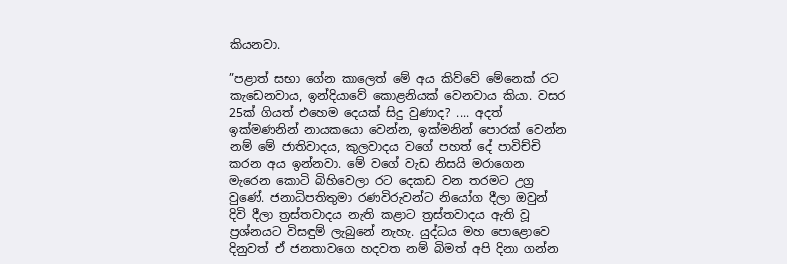කියනවා.

”පළාත් සභා ගේන කාලෙත් මේ අය කිව්වේ මේනෙක් රට කැඩෙනවාය, ඉන්දියාවේ කොළනියක් වෙනවාය කියා. වසර 25ක් ගියත් එහෙම දෙයක් සිදු වුණාද? .... අදත් ඉක්මණනින් නායකයො වෙන්න, ඉක්මනින් පොරක් වෙන්න නම් මේ ජාතිවාදය, කුලවාදය වගේ පහත් දේ පාවිච්චි කරන අය ඉන්නවා. මේ වගේ වැඩ නිසයි මරාගෙන මැරෙන කොටි බිහිවෙලා රට දෙකඩ වන තරමට උග්‍ර වුණේ. ජනාධිපතිතුමා රණවිරුවන්ට නියෝග දීලා ඔවුන් දිවි දීලා ත්‍රස්තවාදය නැති කළාට ත්‍රස්තවාදය ඇති වූ ප්‍රශ්නයට විසඳුම් ලැබුනේ නැහැ. යුද්ධය මහ පොළොවෙ දිනුවත් ඒ ජනතාවගෙ හදවත නම් බිමත් අපි දිනා ගන්න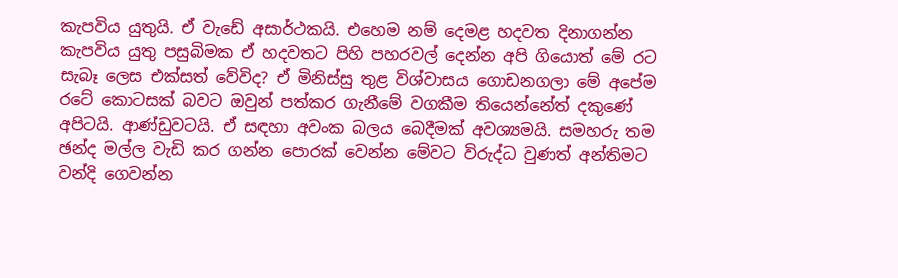කැපවිය යුතුයි. ඒ වැඩේ අසාර්ථකයි. එහෙම නම් දෙමළ හදවත දිනාගන්න කැපවිය යුතු පසුබිමක ඒ හදවතට පිහි පහරවල් දෙන්න අපි ගියොත් මේ රට සැබෑ ලෙස එක්සත් වේවිද? ඒ මිනිස්සු තුළ විශ්වාසය ගොඩනගලා මේ අපේම රටේ කොටසක් බවට ඔවුන් පත්කර ගැනීමේ වගකීම තියෙන්නේත් දකුණේ අපිටයි. ආණ්ඩුවටයි. ඒ සඳහා අවංක බලය බෙදීමක් අවශ්‍යමයි. සමහරු තම ඡන්ද මල්ල වැඩි කර ගන්න පොරක් වෙන්න මේවට විරුද්ධ වුණත් අන්තිමට වන්දි ගෙවන්න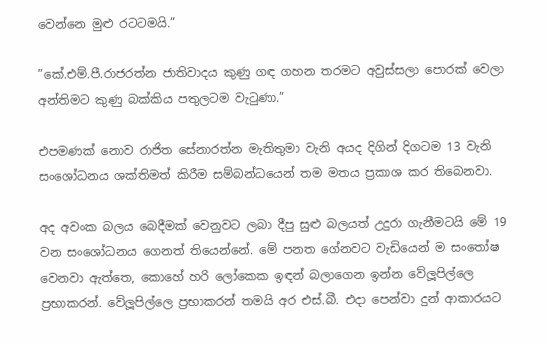වෙන්නෙ මුළු රටටමයි.”

”කේ.එම්.පී.රාජරත්න ජාතිවාදය කුණු ගඳ ගහන තරමට අවුස්සලා පොරක් වෙලා අන්තිමට කුණු බක්කිය පතුලටම වැටුණා.”

එපමණක් නොව රාජිත සේනාරත්න මැතිතුමා වැනි අයද දිගින් දිගටම 13 වැනි සංශෝධනය ශක්තිමත් කිරීම සම්බන්ධයෙන් තම මතය ප්‍රකාශ කර තිබෙනවා.

අද අවංක බලය බෙදීමක් වෙනුවට ලබා දීපු සුළු බලයත් උදුරා ගැනීමටයි මේ 19 වන සංශෝධනය ගෙනත් තියෙන්නේ. මේ පනත ගේනවට වැඩියෙන් ම සංතෝෂ වෙනවා ඇත්තෙ, කොහේ හරි ලෝකෙක ඉඳන් බලාගෙන ඉන්න වේලූපිල්ලෙ ප්‍රභාකරන්. වේලූපිල්ලෙ ප්‍රභාකරන් තමයි අර එස්.බී. එදා පෙන්වා දුන් ආකාරයට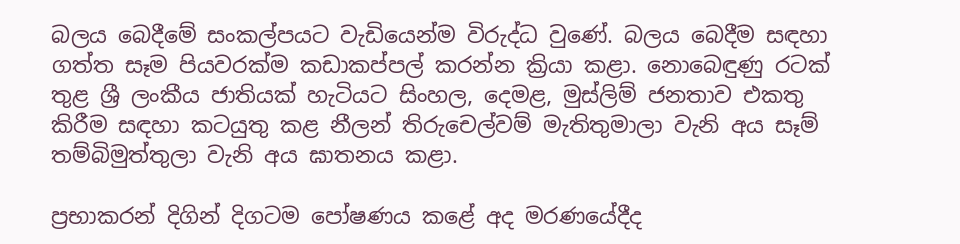බලය බෙදීමේ සංකල්පයට වැඩියෙන්ම විරුද්ධ වුණේ. බලය බෙදීම සඳහා ගත්ත සෑම පියවරක්ම කඩාකප්පල් කරන්න ක්‍රියා කළා. නොබෙඳුණු රටක් තුළ ශ්‍රී ලංකීය ජාතියක් හැටියට සිංහල, දෙමළ, මුස්ලිම් ජනතාව එකතු කිරීම සඳහා කටයුතු කළ නීලන් තිරුචෙල්වම් මැතිතුමාලා වැනි අය සෑම් තම්බිමුත්තුලා වැනි අය ඝාතනය කළා.

ප්‍රභාකරන් දිගින් දිගටම පෝෂණය කළේ අද මරණයේදීද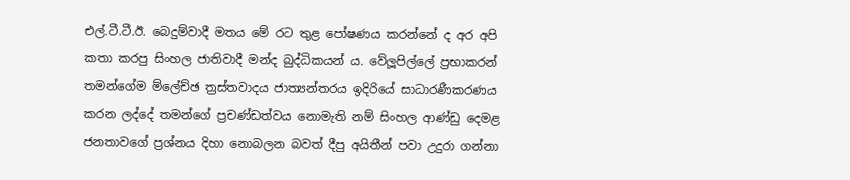එල්.ටී.ටී.ඊ. බෙදුම්වාදී මතය මේ රට තුළ පෝෂණය කරන්නේ ද අර අපි කතා කරපු සිංහල ජාතිවාදී මන්ද බුද්ධිකයන් ය. වේලූපිල්ලේ ප්‍රභාකරන් තමන්ගේම ම්ලේච්ඡ ත්‍රස්තවාදය ජාත්‍යන්තරය ඉදිරියේ සාධාරණීකරණය කරන ලද්දේ තමන්ගේ ප්‍රචණ්ඩත්වය නොමැති නම් සිංහල ආණ්ඩු දෙමළ ජනතාවගේ ප්‍රශ්නය දිහා නොබලන බවත් දීපු අයිතීන් පවා උදුරා ගන්නා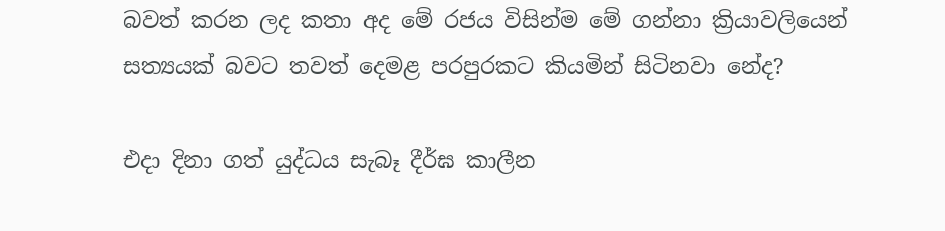බවත් කරන ලද කතා අද මේ රජය විසින්ම මේ ගන්නා ක්‍රියාවලියෙන් සත්‍යයක් බවට තවත් දෙමළ පරපුරකට කියමින් සිටිනවා නේද?

එදා දිනා ගත් යුද්ධය සැබෑ දීර්ඝ කාලීන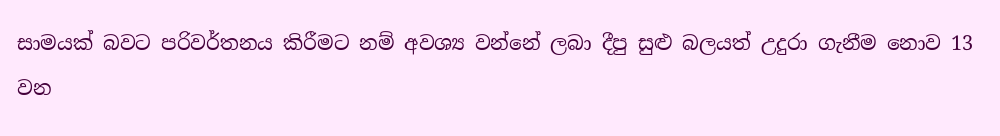සාමයක් බවට පරිවර්තනය කිරීමට නම් අවශ්‍ය වන්නේ ලබා දීපු සුළු බලයත් උදුරා ගැනීම නොව 13 වන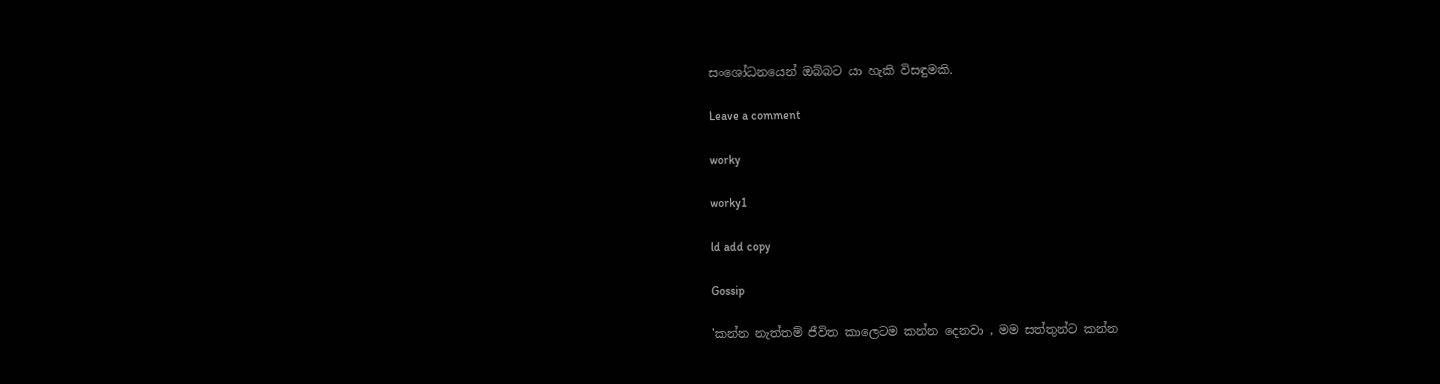සංශෝධනයෙන් ඔබ්බට යා හැකි විසඳුමකි.

Leave a comment

worky

worky1

ld add copy

Gossip

'කන්න නැත්තම් ජීවිත කාලෙටම කන්න දෙනවා , මම සත්තුන්ට කන්න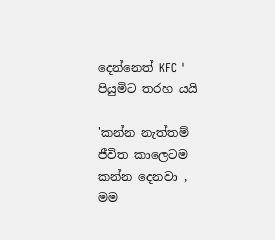දෙන්නෙත් KFC ' පියුමිට තරහ යයි

'කන්න නැත්තම් ජීවිත කාලෙටම කන්න දෙනවා , මම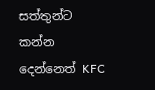සත්තුන්ට කන්න දෙන්නෙත් KFC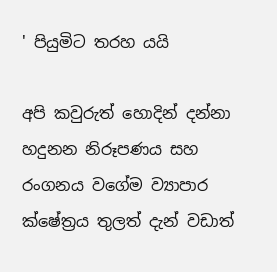' පියුමිට තරහ යයි

අපි කවුරුත් හොදින් දන්නා හදුනන නිරූපණය සහ රංගනය වගේම ව්‍යාපාර ක්ෂේත්‍රය තුලත් දැන් වඩාත්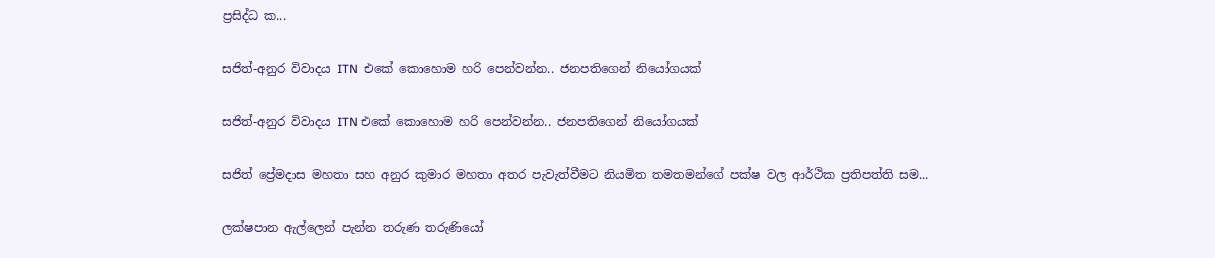ප්‍රසිද්ධ ක...

සජිත්-අනුර විවාදය ITN  එකේ කොහොම හරි පෙන්වන්න.. ජනපතිගෙන් නියෝගයක්

සජිත්-අනුර විවාදය ITN එකේ කොහොම හරි පෙන්වන්න.. ජනපතිගෙන් නියෝගයක්

සජිත් ප්‍රේමදාස මහතා සහ අනුර කුමාර මහතා අතර පැවැත්වීමට නියමිත තමතමන්ගේ පක්ෂ වල ආර්ථික ප්‍රතිපත්ති සම...

ලක්ෂපාන ඇල්ලෙන් පැන්න තරුණ තරුණියෝ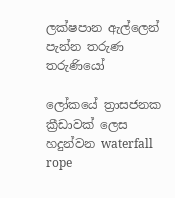ලක්ෂපාන ඇල්ලෙන් පැන්න තරුණ තරුණියෝ

ලෝකයේ ත්‍රාසජනක ක්‍රීඩාවක් ලෙස හදුන්වන waterfall rope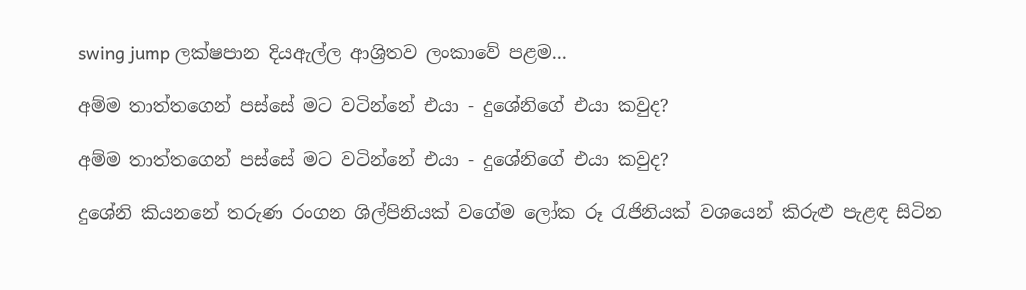swing jump ලක්ෂපාන දියඇල්ල ආශ්‍රිතව ලංකාවේ පළම...

අම්ම තාත්තගෙන් පස්සේ මට වටින්නේ එයා - දුශේනිගේ එයා කවුද?

අම්ම තාත්තගෙන් පස්සේ මට වටින්නේ එයා - දුශේනිගේ එයා කවුද?

දුශේනි කියනනේ තරුණ රංගන ශිල්පිනියක් වගේම ලෝක රූ රැජිනියක් වශයෙන් කිරුළු පැළඳ සිටින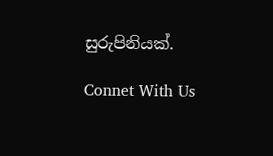සුරුපිනියක්.

Connet With Us